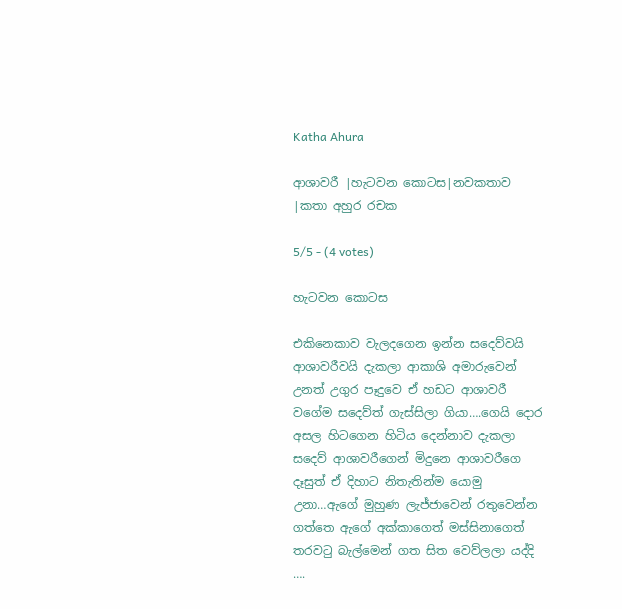Katha Ahura

ආශාවරී |හැටවන කොටස|නවකතාව |කතා අහුර රචක

5/5 - (4 votes)

හැටවන කොටස

එකිනෙකාව වැලදගෙන ඉන්න සදෙව්වයි ආශාවරීවයි දැකලා ආකාශි අමාරුවෙන් උනත් උගුර පෑදුවෙ ඒ හඩට ආශාවරී වගේම සදෙව්ත් ගැස්සිලා ගියා….ගෙයි දොර අසල හිටගෙන හිටිය දෙන්නාව දැකලා සදෙව් ආශාවරීගෙන් මිදුනෙ ආශාවරීගෙ දෑසුත් ඒ දිහාට නිතැතින්ම යොමු උනා…ඇගේ මුහුණ ලැජ්ජාවෙන් රතුවෙන්න ගත්තෙ ඇගේ අක්කාගෙත් මස්සිනාගෙත් තරවටු බැල්මෙන් ගත සිත වෙව්ලලා යද්දි ….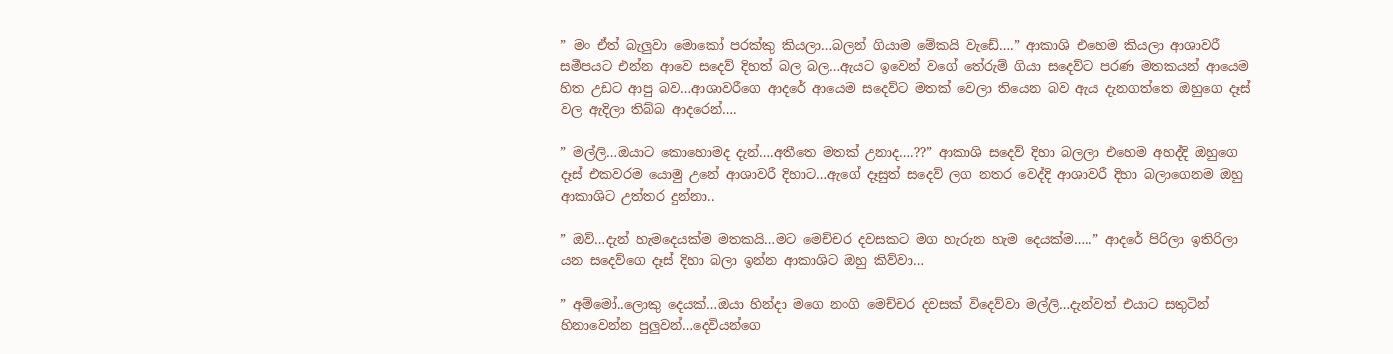” මං ඒත් බැලුවා මොකෝ පරක්කු කියලා…බලන් ගියාම මේකයි වැඩේ….” ආකාශි එහෙම කියලා ආශාවරී සමීපයට එන්න ආවෙ සදෙව් දිහත් බල බල…ඇයට ඉවෙන් වගේ තේරුම් ගියා සදෙව්ට පරණ මතකයන් ආයෙම හිත උඩට ආපු බව…ආශාවරීගෙ ආදරේ ආයෙම සදෙව්ට මතක් වෙලා තියෙන බව ඇය දැනගත්තෙ ඔහුගෙ දෑස් වල ඇදිලා තිබ්බ ආදරෙන්….

” මල්ලි…ඔයාට කොහොමද දැන්….අතීතෙ මතක් උනාද….??” ආකාශි සදෙව් දිහා බලලා එහෙම අහද්දි ඔහුගෙ දෑස් එකවරම යොමු උනේ ආශාවරී දිහාට…ඇගේ දෑසුත් සදෙව් ලග නතර වෙද්දි ආශාවරී දිහා බලාගෙනම ඔහු ආකාශිට උත්තර දුන්නා..

” ඔව්…දැන් හැමදෙයක්ම මතකයි…මට මෙච්චර දවසකට මග හැරුන හැම දෙයක්ම…..” ආදරේ පිරිලා ඉතිරිලා යන සදෙව්ගෙ දෑස් දිහා බලා ඉන්න ආකාශිට ඔහු කිව්වා…

” අම්මෝ..ලොකු දෙයක්…ඔයා හින්දා මගෙ නංගි මෙච්චර දවසක් විදෙව්වා මල්ලි…දැන්වත් එයාට සතුටින් හිනාවෙන්න පුලුවන්…දෙවියන්ගෙ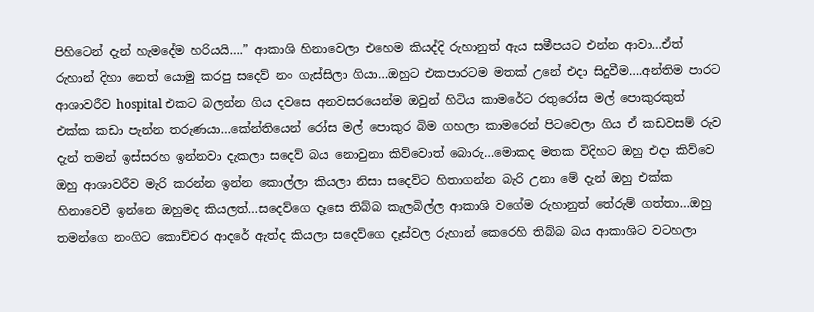පිහිටෙන් දැන් හැමදේම හරියයි….” ආකාශි හිනාවෙලා එහෙම කියද්දි රුහානුත් ඇය සමීපයට එන්න ආවා…ඒත් රුහාන් දිහා නෙත් යොමු කරපු සදෙව් නං ගැස්සිලා ගියා…ඔහුට එකපාරටම මතක් උනේ එදා සිදුවීම….අන්තිම පාරට ආශාවරීව hospital එකට බලන්න ගිය දවසෙ අනවසරයෙන්ම ඔවුන් හිටිය කාමරේට රතුරෝස මල් පොකුරකුත් එක්ක කඩා පැන්න තරුණයා…කේන්තියෙන් රෝස මල් පොකුර බිම ගහලා කාමරෙන් පිටවෙලා ගිය ඒ කඩවසම් රුව දැන් තමන් ඉස්සරහ ඉන්නවා දැකලා සදෙව් බය නොවුනා කිව්වොත් බොරු…මොකද මතක විදිහට ඔහු එදා කිව්වෙ ඔහු ආශාවරීව මැරි කරන්න ඉන්න කොල්ලා කියලා නිසා සදෙව්ට හිතාගන්න බැරි උනා මේ දැන් ඔහු එක්ක හිනාවෙවී ඉන්නෙ ඔහුමද කියලත්…සදෙව්ගෙ දෑසෙ තිබ්බ කැලබිල්ල ආකාශි වගේම රුහානුත් තේරුම් ගත්තා…ඔහු තමන්ගෙ නංගිට කොච්චර ආදරේ ඇත්ද කියලා සදෙව්ගෙ දෑස්වල රුහාන් කෙරෙහි තිබ්බ බය ආකාශිට වටහලා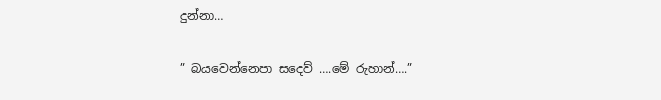දුන්නා…

” බයවෙන්නෙපා සදෙව් ….මේ රුහාන්….”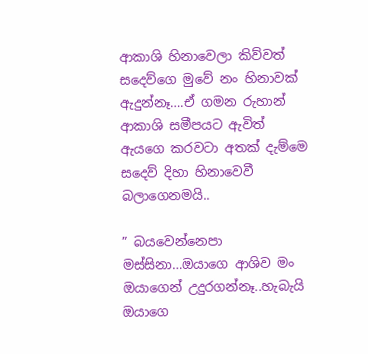ආකාශි හිනාවෙලා කිව්වත් සදෙව්ගෙ මුවේ නං හිනාවක් ඇදුන්නෑ….ඒ ගමන රුහාන් ආකාශි සමීපයට ඇවිත් ඇයගෙ කරවටා අතක් දැම්මෙ සදෙව් දිහා හිනාවෙවී බලාගෙනමයි..

” බයවෙන්නෙපා මස්සිනා…ඔයාගෙ ආශිව මං ඔයාගෙන් උදුරගන්නෑ..හැබැයි ඔයාගෙ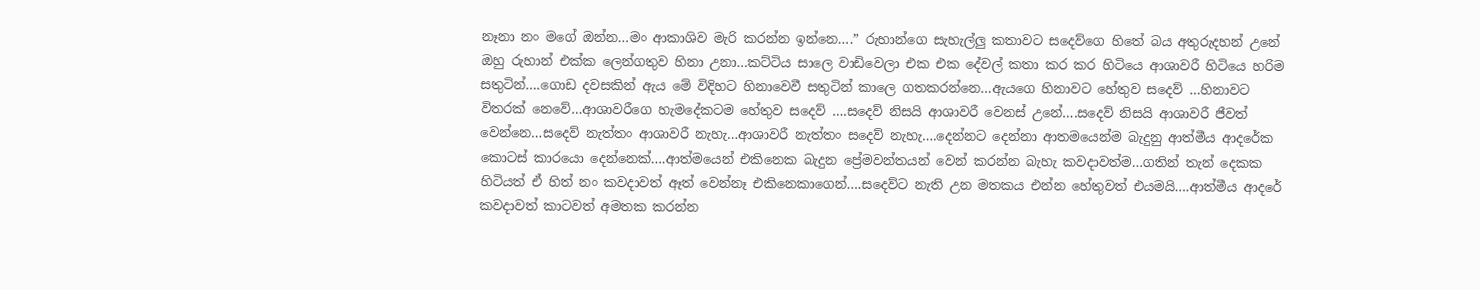නෑනා නං මගේ ඔන්න…මං ආකාශිව මැරි කරන්න ඉන්නෙ….” රුහාන්ගෙ සැහැල්ලු කතාවට සදෙව්ගෙ හිතේ බය අතුරුදහන් උනේ ඔහු රුහාන් එක්ක ලෙන්ගතුව හිනා උනා…කට්ටිය සාලෙ වාඩිවෙලා එක එක දේවල් කතා කර කර හිටියෙ ආශාවරී හිටියෙ හරිම සතුටින්….ගොඩ දවසකින් ඇය මේ විදිහට හිනාවෙවී සතුටින් කාලෙ ගතකරන්නෙ…ඇයගෙ හිනාවට හේතුව සදෙව් …හිනාවට විතරක් නෙවේ…ආශාවරීගෙ හැමදේකටම හේතුව සදෙව් ….සදෙව් නිසයි ආශාවරී වෙනස් උනේ….සදෙව් නිසයි ආශාවරී ජීවත් වෙන්නෙ…සදෙව් නැත්තං ආශාවරී නැහැ…ආශාවරී නැත්තං සදෙව් නැහැ….දෙන්නට දෙන්නා ආතමයෙන්ම බැදුනු ආත්මීය ආදරේක කොටස් කාරයො දෙන්නෙක්….ආත්මයෙන් එකිනෙක බැදුන ප්‍රේමවන්තයන් වෙන් කරන්න බැහැ කවදාවත්ම…ගතින් තැන් දෙකක හිටියත් ඒ හිත් නං කවදාවත් ඈත් වෙන්නෑ එකිනෙකාගෙන්….සදෙව්ට නැති උන මතකය එන්න හේතුවත් එයමයි….ආත්මීය ආදරේ කවදාවත් කාටවත් අමතක කරන්න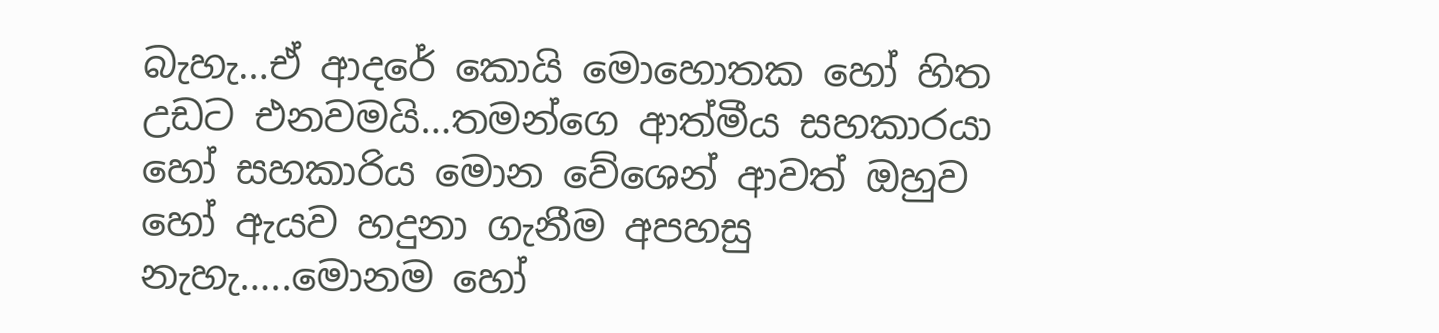බැහැ…ඒ ආදරේ කොයි මොහොතක හෝ හිත උඩට එනවමයි…තමන්ගෙ ආත්මීය සහකාරයා හෝ සහකාරිය මොන වේශෙන් ආවත් ඔහුව හෝ ඇයව හදුනා ගැනීම අපහසු නැහැ…..මොනම හෝ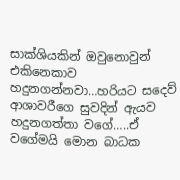සාක්ශියකින් ඔවුනොවුන් එකිනෙකාව හදුනගන්නවා…හරියට සදෙව් ආශාවරීගෙ සුවදින් ඇයව හදුනගත්තා වගේ…..ඒ වගේමයි මොන බාධක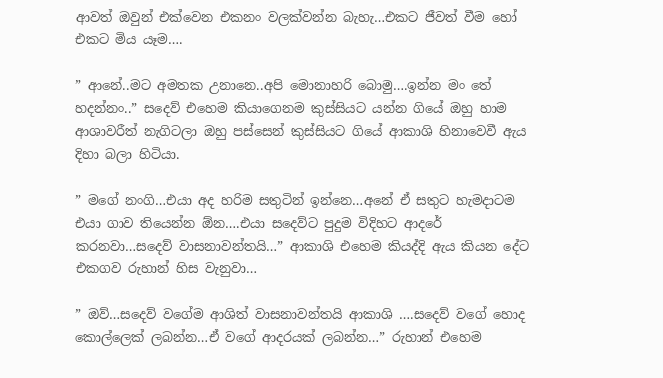ආවත් ඔවුන් එක්වෙන එකනං වලක්වන්න බැහැ…එකට ජීවත් වීම හෝ එකට මිය යෑම….

” ආනේ..මට අමතක උනානෙ..අපි මොනාහරි බොමු….ඉන්න මං තේ හදන්නං..” සදෙව් එහෙම කියාගෙනම කුස්සියට යන්න ගියේ ඔහු හාම ආශාවරීත් නැගිටලා ඔහු පස්සෙන් කුස්සියට ගියේ ආකාශි හිනාවෙවී ඇය දිහා බලා හිටියා.

” මගේ නංගි…එයා අද හරිම සතුටින් ඉන්නෙ…අනේ ඒ සතුට හැමදාටම එයා ගාව තියෙන්න ඕන….එයා සදෙව්ට පුදුම විදිහට ආදරේ කරනවා…සදෙව් වාසනාවන්තයි…” ආකාශි එහෙම කියද්දි ඇය කියන දේට එකගව රුහාන් හිස වැනුවා…

” ඔව්…සදෙව් වගේම ආශිත් වාසනාවන්තයි ආකාශි ….සදෙව් වගේ හොද කොල්ලෙක් ලබන්න…ඒ වගේ ආදරයක් ලබන්න…” රුහාන් එහෙම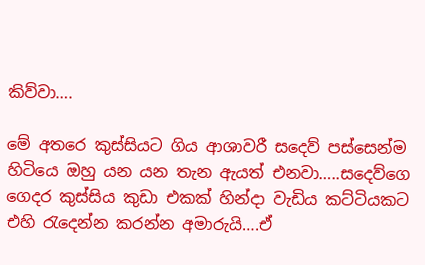කිව්වා….

මේ අතරෙ කුස්සියට ගිය ආශාවරී සදෙව් පස්සෙන්ම හිටියෙ ඔහු යන යන තැන ඇයත් එනවා…..සදෙව්ගෙ ගෙදර කුස්සිය කුඩා එකක් හින්දා වැඩිය කට්ටියකට එහි රැදෙන්න කරන්න අමාරුයි….ඒ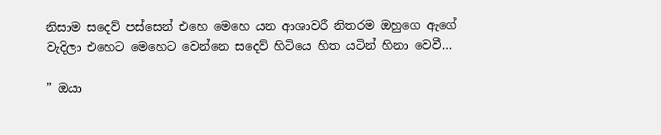නිසාම සදෙව් පස්සෙන් එහෙ මෙහෙ යන ආශාවරී නිතරම ඔහුගෙ ඇගේ වැදිලා එහෙට මෙහෙට වෙන්නෙ සදෙව් හිටියෙ හිත යටින් හිනා වෙවී…

” ඔයා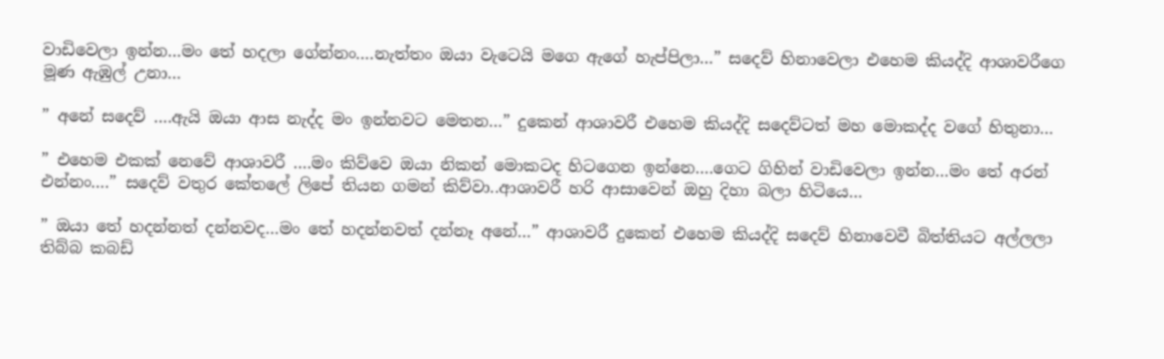වාඩිවෙලා ඉන්න…මං තේ හදලා ගේන්නං….නැත්තං ඔයා වැටෙයි මගෙ ඇගේ හැප්පිලා…” සදෙව් හිනාවෙලා එහෙම කියද්දි ආශාවරීගෙ මූණ ඇඹුල් උනා…

” අනේ සදෙව් ….ඇයි ඔයා ආස නැද්ද මං ඉන්නවට මෙතන…” දුකෙන් ආශාවරී එහෙම කියද්දි සදෙව්ටත් මහ මොකද්ද වගේ හිතුනා…

” එහෙම එකක් නෙවේ ආශාවරී ….මං කිව්වෙ ඔයා නිකන් මොකටද හිටගෙන ඉන්නෙ….ගෙට ගිහින් වාඩිවෙලා ඉන්න…මං තේ අරන් එන්නං….” සදෙව් වතුර කේතලේ ලිපේ තියන ගමන් කිව්වා..ආශාවරී හරි ආසාවෙන් ඔහු දිහා බලා හිටියෙ…

” ඔයා තේ හදන්නත් දන්නවද…මං තේ හදන්නවත් දන්නෑ අනේ…” ආශාවරී දුකෙන් එහෙම කියද්දි සදෙව් හිනාවෙවී බිත්තියට අල්ලලා තිබ්බ කබඩ්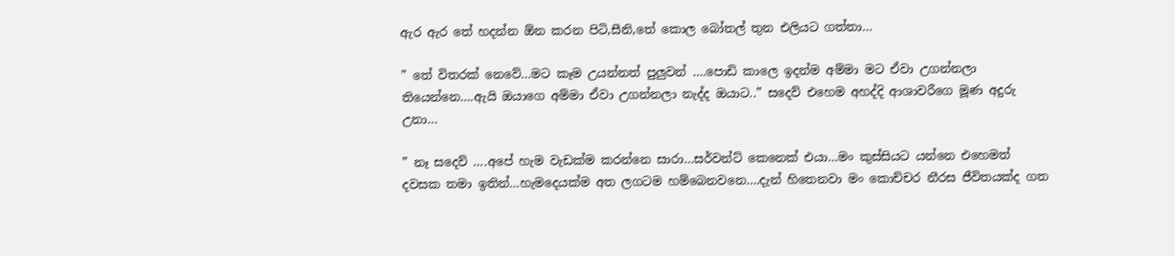ඇර ඇර තේ හදන්න ඕන කරන පිටි,සීනි,තේ කොල බෝතල් තුන එලියට ගත්තා…

” තේ විතරක් නෙවේ…මට කෑම උයන්නත් පුලුවන් ….පොඩි කාලෙ ඉදන්ම අම්මා මට ඒවා උගන්නලා තියෙන්නෙ….ඇයි ඔයාගෙ අම්මා ඒවා උගන්නලා නැද්ද ඔයාට..” සදෙව් එහෙම අහද්දි ආශාවරීගෙ මූණ අදුරු උනා…

” නෑ සදෙව් ….අපේ හැම වැඩක්ම කරන්නෙ සාරා…සර්වන්ට් කෙනෙක් එයා…මං කුස්සියට යන්නෙ එහෙමත් දවසක තමා ඉතින්…හැමදෙයක්ම අත ලගටම හම්බෙනවනෙ….දැන් හිතෙනවා මං කොච්චර නීරස ජීවිතයක්ද ගත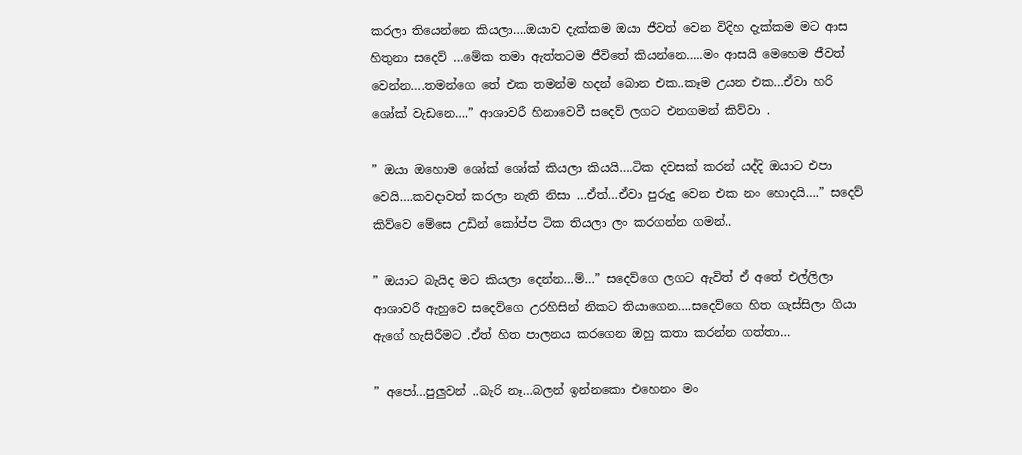කරලා තියෙන්නෙ කියලා….ඔයාව දැක්කම ඔයා ජීවත් වෙන විදිහ දැක්කම මට ආස හිතුනා සදෙව් …මේක තමා ඇත්තටම ජීවිතේ කියන්නෙ…..මං ආසයි මෙහෙම ජීවත් වෙන්න….තමන්ගෙ තේ එක තමන්ම හදන් බොන එක..කෑම උයන එක…ඒවා හරි ශෝක් වැඩනෙ….” ආශාවරී හිනාවෙවී සදෙව් ලගට එනගමන් කිව්වා .

” ඔයා ඔහොම ශෝක් ශෝක් කියලා කියයි….ටික දවසක් කරන් යද්දි ඔයාට එපා වෙයි….කවදාවත් කරලා නැති නිසා …ඒත්…ඒවා පුරුදු වෙන එක නං හොදයි….” සදෙව් කිව්වෙ මේසෙ උඩින් කෝප්ප ටික තියලා ලං කරගන්න ගමන්..

” ඔයාට බැයිද මට කියලා දෙන්න…ම්…” සදෙව්ගෙ ලගට ඇවිත් ඒ අතේ එල්ලිලා ආශාවරී ඇහුවෙ සදෙව්ගෙ උරහිසින් නිකට තියාගෙන….සදෙව්ගෙ හිත ගැස්සිලා ගියා ඇගේ හැසිරීමට .ඒත් හිත පාලනය කරගෙන ඔහු කතා කරන්න ගත්තා…

” අපෝ…පුලුවන් ..බැරි නෑ…බලන් ඉන්නකො එහෙනං මං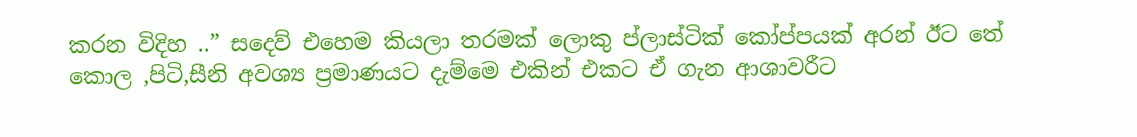කරන විදිහ ..” සදෙව් එහෙම කියලා තරමක් ලොකු ප්ලාස්ටික් කෝප්පයක් අරන් ඊට තේ කොල ,පිටි,සීනි අවශ්‍ය ප්‍රමාණයට දැම්මෙ එකින් එකට ඒ ගැන ආශාවරීට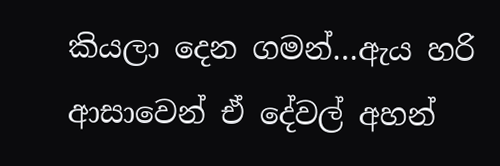කියලා දෙන ගමන්…ඇය හරි ආසාවෙන් ඒ දේවල් අහන්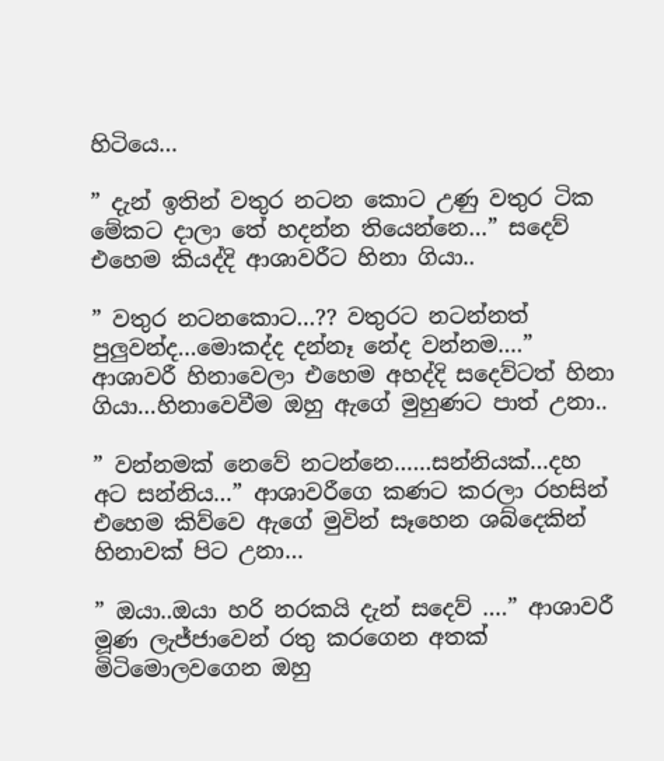හිටියෙ…

” දැන් ඉතින් වතුර නටන කොට උණු වතුර ටික මේකට දාලා තේ හදන්න තියෙන්නෙ…” සදෙව් එහෙම කියද්දි ආශාවරීට හිනා ගියා..

” වතුර නටනකොට…?? වතුරට නටන්නත් පුලුවන්ද…මොකද්ද දන්නෑ නේද වන්නම….” ආශාවරී හිනාවෙලා එහෙම අහද්දි සදෙව්ටත් හිනා ගියා…හිනාවෙවීම ඔහු ඇගේ මුහුණට පාත් උනා..

” වන්නමක් නෙවේ නටන්නෙ……සන්නියක්…දහ අට සන්නිය…” ආශාවරීගෙ කණට කරලා රහසින් එහෙම කිව්වෙ ඇගේ මුවින් සෑහෙන ශබ්දෙකින් හිනාවක් පිට උනා…

” ඔයා..ඔයා හරි නරකයි දැන් සදෙව් ….” ආශාවරී මූණ ලැජ්ජාවෙන් රතු කරගෙන අතක් මිටිමොලවගෙන ඔහු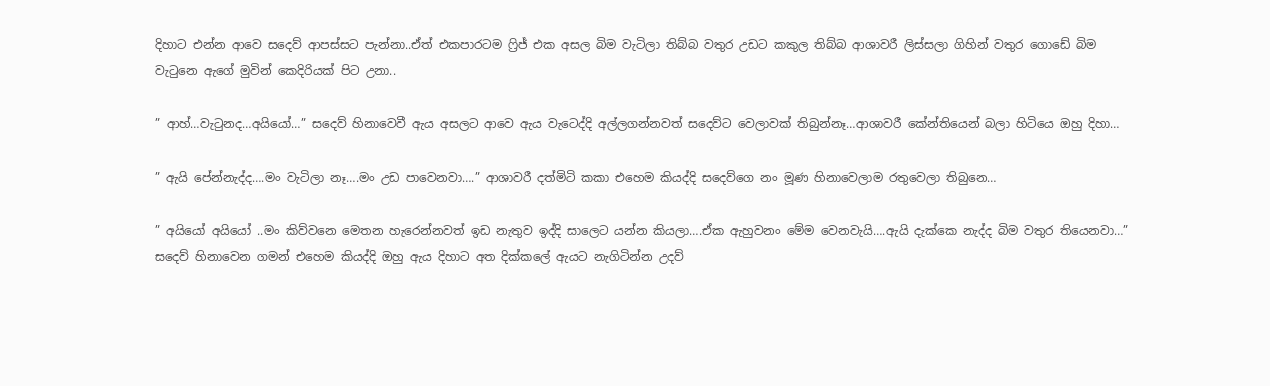දිහාට එන්න ආවෙ සදෙව් ආපස්සට පැන්නා..ඒත් එකපාරටම ෆ්‍රිජ් එක අසල බිම වැටිලා තිබ්බ වතුර උඩට කකුල තිබ්බ ආශාවරී ලිස්සලා ගිහින් වතුර ගොඩේ බිම වැටුනෙ ඇගේ මුවින් කෙදිරියක් පිට උනා..

” ආහ්…වැටුනද…අයියෝ…” සදෙව් හිනාවෙවී ඇය අසලට ආවෙ ඇය වැටෙද්දි අල්ලගන්නවත් සදෙව්ට වෙලාවක් තිබුන්නෑ…ආශාවරී කේන්තියෙන් බලා හිටියෙ ඔහු දිහා…

” ඇයි පේන්නැද්ද….මං වැටිලා නෑ….මං උඩ පාවෙනවා….” ආශාවරී දත්මිටි කකා එහෙම කියද්දි සදෙව්ගෙ නං මූණ හිනාවෙලාම රතුවෙලා තිබුනෙ…

” අයියෝ අයියෝ ..මං කිව්වනෙ මෙතන හැරෙන්නවත් ඉඩ නැතුව ඉද්දි සාලෙට යන්න කියලා….ඒක ඇහුවනං මේම වෙනවැයි….ඇයි දැක්කෙ නැද්ද බිම වතුර තියෙනවා…” සදෙව් හිනාවෙන ගමන් එහෙම කියද්දි ඔහු ඇය දිහාට අත දික්කලේ ඇයට නැගිටින්න උදව්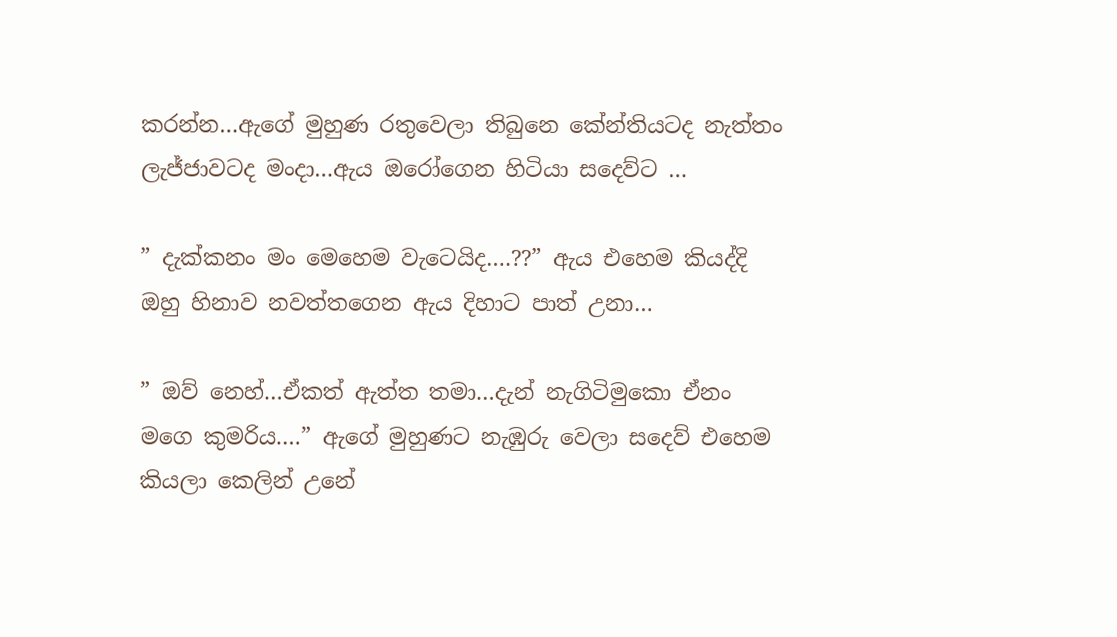කරන්න…ඇගේ මුහුණ රතුවෙලා තිබුනෙ කේන්තියටද නැත්තං ලැජ්ජාවටද මංදා…ඇය ඔරෝගෙන හිටියා සදෙව්ට …

” දැක්කනං මං මෙහෙම වැටෙයිද….??” ඇය එහෙම කියද්දි ඔහු හිනාව නවත්තගෙන ඇය දිහාට පාත් උනා…

” ඔව් නෙහ්…ඒකත් ඇත්ත තමා…දැන් නැගිටිමුකො ඒනං මගෙ කුමරිය….” ඇගේ මුහුණට නැඹුරු වෙලා සදෙව් එහෙම කියලා කෙලින් උනේ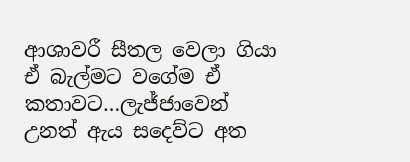ආශාවරී සීතල වෙලා ගියා ඒ බැල්මට වගේම ඒ කතාවට…ලැජ්ජාවෙන් උනත් ඇය සදෙව්ට අත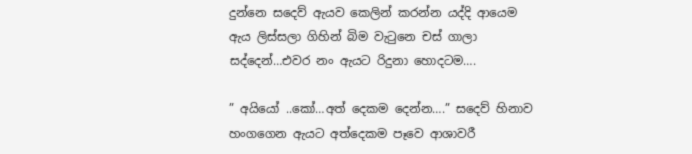දුන්නෙ සදෙව් ඇයව කෙලින් කරන්න යද්දි ආයෙම ඇය ලිස්සලා ගිහින් බිම වැටුනෙ චස් ගාලා සද්දෙන්…එවර නං ඇයට රිදුනා හොදටම….

” අයියෝ ..කෝ…අත් දෙකම දෙන්න….” සදෙව් හිනාව හංගගෙන ඇයට අත්දෙකම පෑවෙ ආශාවරී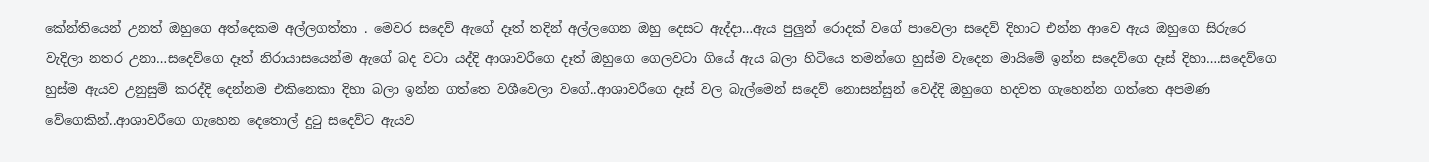කේන්තියෙන් උනත් ඔහුගෙ අත්දෙකම අල්ලගත්තා . මෙවර සදෙව් ඇගේ දෑත් තදින් අල්ලගෙන ඔහු දෙසට ඇද්දා…ඇය පුලුන් රොදක් වගේ පාවෙලා සදෙව් දිහාට එන්න ආවෙ ඇය ඔහුගෙ සිරුරෙ වැදිලා නතර උනා…සදෙව්ගෙ දෑත් නිරායාසයෙන්ම ඇගේ බද වටා යද්දි ආශාවරීගෙ දෑත් ඔහුගෙ ගෙලවටා ගියේ ඇය බලා හිටියෙ තමන්ගෙ හුස්ම වැදෙන මායිමේ ඉන්න සදෙව්ගෙ දෑස් දිහා….සදෙව්ගෙ හුස්ම ඇයව උනුසුම් කරද්දි දෙන්නම එකිනෙකා දිහා බලා ඉන්න ගත්තෙ වශීවෙලා වගේ..ආශාවරීගෙ දෑස් වල බැල්මෙන් සදෙව් නොසන්සුන් වෙද්දි ඔහුගෙ හදවත ගැහෙන්න ගත්තෙ අපමණ වේගෙකින්..ආශාවරීගෙ ගැහෙන දෙතොල් දුටු සදෙව්ට ඇයව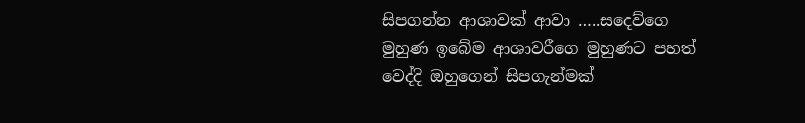සිපගන්න ආශාවක් ආවා …..සදෙව්ගෙ මුහුණ ඉබේම ආශාවරීගෙ මුහුණට පහත් වෙද්දි ඔහුගෙන් සිපගැන්මක්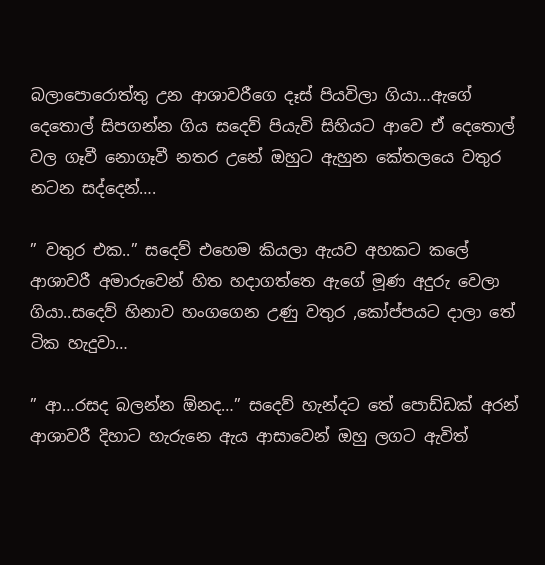බලාපොරොත්තු උන ආශාවරීගෙ දෑස් පියවිලා ගියා…ඇගේ දෙතොල් සිපගන්න ගිය සදෙව් පියැවි සිහියට ආවෙ ඒ දෙතොල් වල ගෑවී නොගෑවී නතර උනේ ඔහුට ඇහුන කේතලයෙ වතුර නටන සද්දෙන්….

” වතුර එක..” සදෙව් එහෙම කියලා ඇයව අහකට කලේ ආශාවරී අමාරුවෙන් හිත හදාගත්තෙ ඇගේ මූණ අදුරු වෙලා ගියා..සදෙව් හිනාව හංගගෙන උණු වතුර ,කෝප්පයට දාලා තේ ටික හැදුවා…

” ආ…රසද බලන්න ඕනද…” සදෙව් හැන්දට තේ පොඩ්ඩක් අරන් ආශාවරී දිහාට හැරුනෙ ඇය ආසාවෙන් ඔහු ලගට ඇවිත්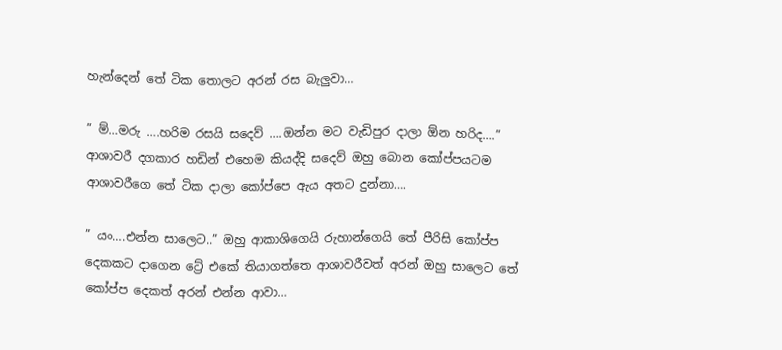හැන්දෙන් තේ ටික තොලට අරන් රස බැලුවා…

” ම්…මරු ….හරිම රසයි සදෙව් ….ඔන්න මට වැඩිපුර දාලා ඕන හරිද….” ආශාවරී දගකාර හඩින් එහෙම කියද්දි සදෙව් ඔහු බොන කෝප්පයටම ආශාවරීගෙ තේ ටික දාලා කෝප්පෙ ඇය අතට දුන්නා….

” යං….එන්න සාලෙට..” ඔහු ආකාශිගෙයි රුහාන්ගෙයි තේ පීරිසි කෝප්ප දෙකකට දාගෙන ට්‍රේ එකේ තියාගත්තෙ ආශාවරීවත් අරන් ඔහු සාලෙට තේ කෝප්ප දෙකත් අරන් එන්න ආවා…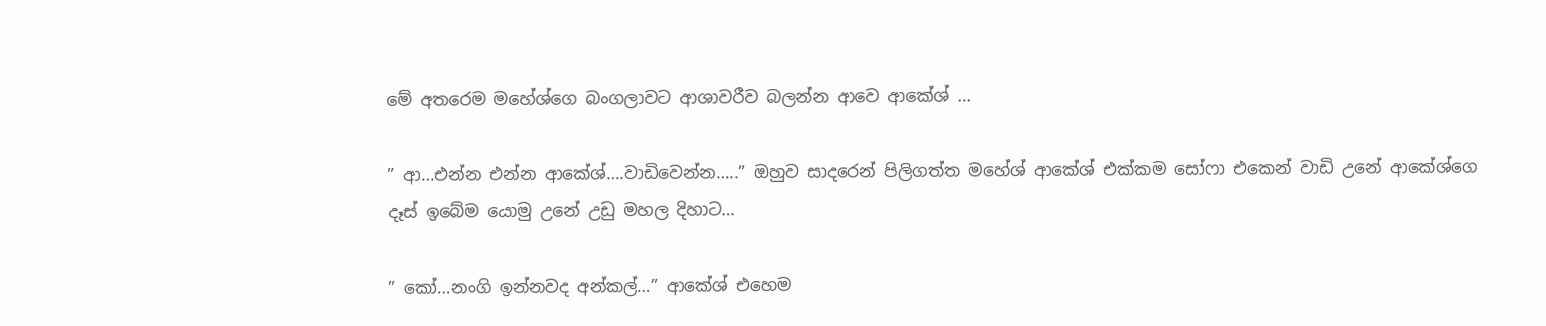මේ අතරෙම මහේශ්ගෙ බංගලාවට ආශාවරීව බලන්න ආවෙ ආකේශ් …

” ආ…එන්න එන්න ආකේශ්….වාඩිවෙන්න…..” ඔහුව සාදරෙන් පිලිගත්ත මහේශ් ආකේශ් එක්කම සෝෆා එකෙන් වාඩි උනේ ආකේශ්ගෙ දෑස් ඉබේම යොමු උනේ උඩු මහල දිහාට…

” කෝ…නංගි ඉන්නවද අන්කල්…” ආකේශ් එහෙම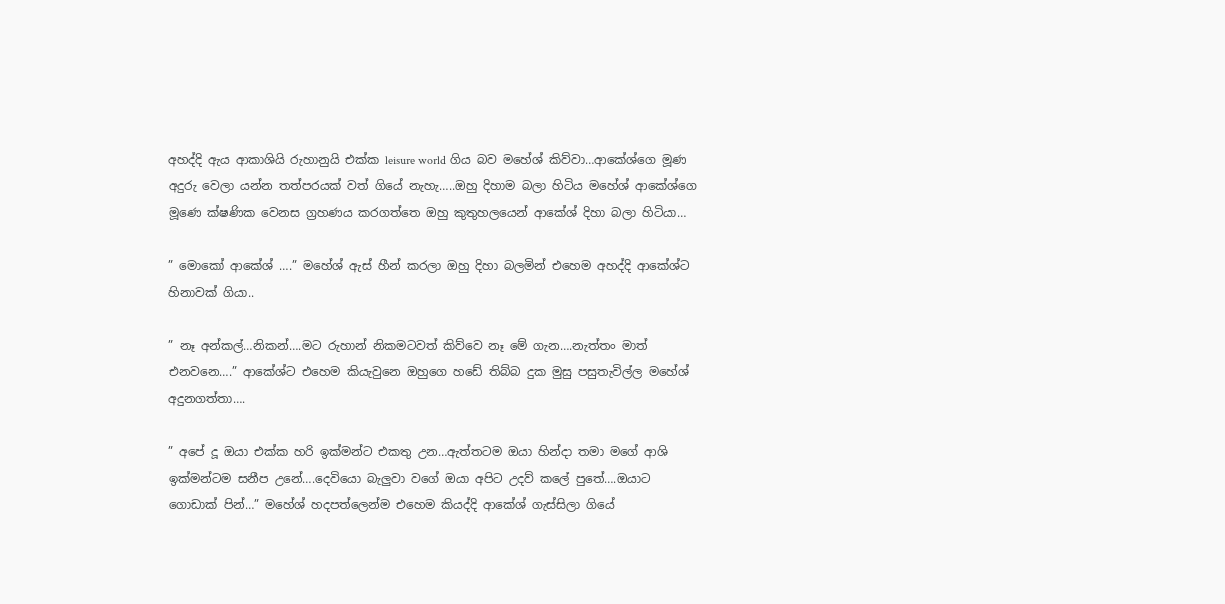අහද්දි ඇය ආකාශියි රුහානුයි එක්ක leisure world ගිය බව මහේශ් කිව්වා…ආකේශ්ගෙ මූණ අදුරු වෙලා යන්න තත්පරයක් වත් ගියේ නැහැ…..ඔහු දිහාම බලා හිටිය මහේශ් ආකේශ්ගෙ මූණෙ ක්ෂණික වෙනස ග්‍රහණය කරගත්තෙ ඔහු කුතුහලයෙන් ආකේශ් දිහා බලා හිටියා…

” මොකෝ ආකේශ් ….” මහේශ් ඇස් හීන් කරලා ඔහු දිහා බලමින් එහෙම අහද්දි ආකේශ්ට හිනාවක් ගියා..

” නෑ අන්කල්…නිකන්….මට රුහාන් නිකමටවත් කිව්වෙ නෑ මේ ගැන….නැත්තං මාත් එනවනෙ….” ආකේශ්ට එහෙම කියැවුනෙ ඔහුගෙ හඩේ තිබ්බ දුක මුසු පසුතැවිල්ල මහේශ් අදුනගත්තා….

” අපේ දූ ඔයා එක්ක හරි ඉක්මන්ට එකතු උන…ඇත්තටම ඔයා හින්දා තමා මගේ ආශි ඉක්මන්ටම සනීප උනේ….දෙවියො බැලුවා වගේ ඔයා අපිට උදව් කලේ පුතේ….ඔයාට ගොඩාක් පින්…” මහේශ් හදපත්ලෙන්ම එහෙම කියද්දි ආකේශ් ගැස්සිලා ගියේ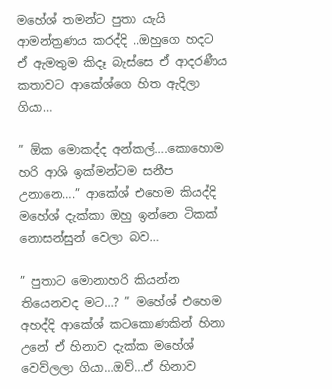මහේශ් තමන්ට පුතා යැයි ආමන්ත්‍රණය කරද්දි ..ඔහුගෙ හදට ඒ ඇමතුම කිදෑ බැස්සෙ ඒ ආදරණීය කතාවට ආකේශ්ගෙ හිත ඇදිලා ගියා…

” ඕක මොකද්ද අන්කල්….කොහොම හරි ආශි ඉක්මන්ටම සනීප උනානෙ….” ආකේශ් එහෙම කියද්දි මහේශ් දැක්කා ඔහු ඉන්නෙ ටිකක් නොසන්සුන් වෙලා බව…

” පුතාට මොනාහරි කියන්න තියෙනවද මට…? ” මහේශ් එහෙම අහද්දි ආකේශ් කටකොණකින් හිනා උනේ ඒ හිනාව දැක්ක මහේශ් වෙව්ලලා ගියා…ඔව්…ඒ හිනාව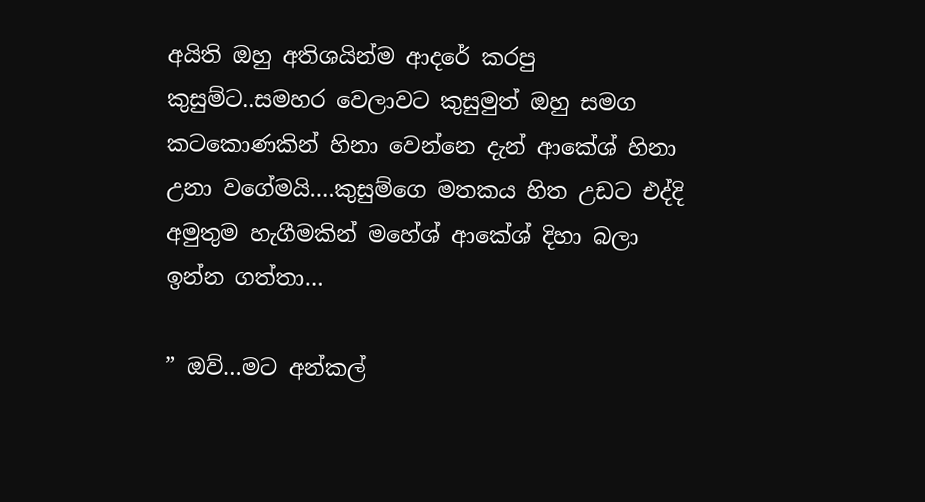අයිති ඔහු අතිශයින්ම ආදරේ කරපු කුසුම්ට..සමහර වෙලාවට කුසුමුත් ඔහු සමග කටකොණකින් හිනා වෙන්නෙ දැන් ආකේශ් හිනා උනා වගේමයි….කුසුම්ගෙ මතකය හිත උඩට එද්දි අමුතුම හැගීමකින් මහේශ් ආකේශ් දිහා බලා ඉන්න ගත්තා…

” ඔව්…මට අන්කල්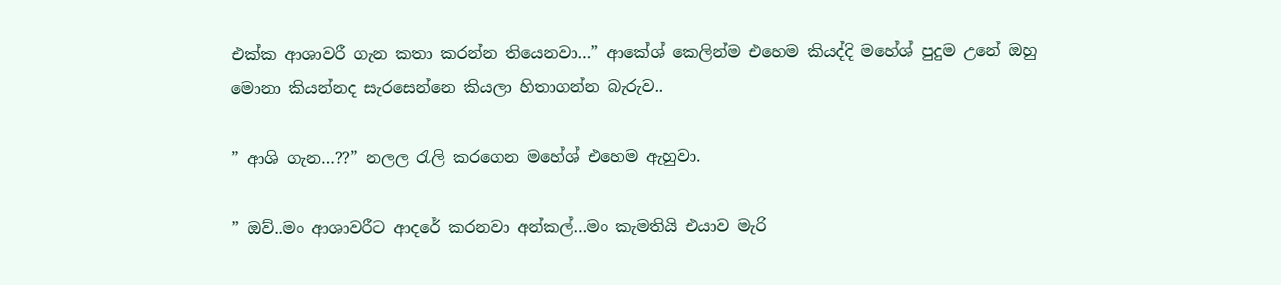එක්ක ආශාවරී ගැන කතා කරන්න තියෙනවා…” ආකේශ් කෙලින්ම එහෙම කියද්දි මහේශ් පුදුම උනේ ඔහු මොනා කියන්නද සැරසෙන්නෙ කියලා හිතාගන්න බැරුව..

” ආශි ගැන…??” නලල රැලි කරගෙන මහේශ් එහෙම ඇහුවා.

” ඔව්..මං ආශාවරීට ආදරේ කරනවා අන්කල්…මං කැමතියි එයාව මැරි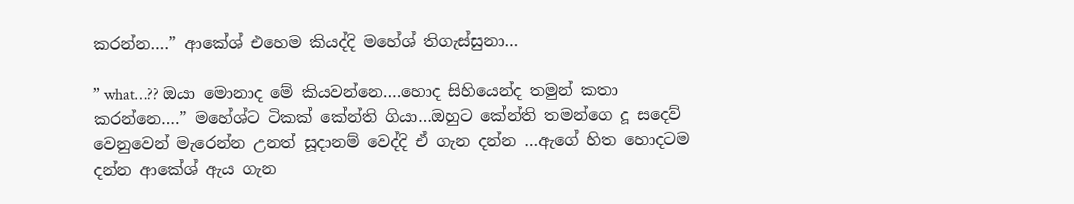කරන්න….” ආකේශ් එහෙම කියද්දි මහේශ් තිගැස්සුනා…

” what…?? ඔයා මොනාද මේ කියවන්නෙ….හොද සිහියෙන්ද තමුන් කතා කරන්නෙ….” මහේශ්ට ටිකක් කේන්ති ගියා…ඔහුට කේන්ති තමන්ගෙ දූ සදෙව් වෙනුවෙන් මැරෙන්න උනත් සූදානම් වෙද්දි ඒ ගැන දන්න …ඇගේ හිත හොදටම දන්න ආකේශ් ඇය ගැන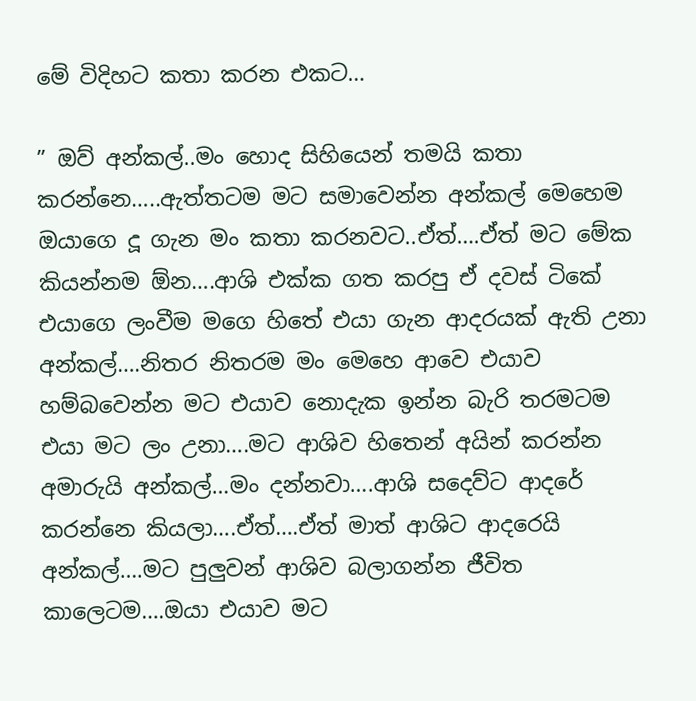මේ විදිහට කතා කරන එකට…

” ඔව් අන්කල්..මං හොද සිහියෙන් තමයි කතා කරන්නෙ…..ඇත්තටම මට සමාවෙන්න අන්කල් මෙහෙම ඔයාගෙ දූ ගැන මං කතා කරනවට..ඒත්….ඒත් මට මේක කියන්නම ඕන….ආශි එක්ක ගත කරපු ඒ දවස් ටිකේ එයාගෙ ලංවීම මගෙ හිතේ එයා ගැන ආදරයක් ඇති උනා අන්කල්….නිතර නිතරම මං මෙහෙ ආවෙ එයාව හම්බවෙන්න මට එයාව නොදැක ඉන්න බැරි තරමටම එයා මට ලං උනා….මට ආශිව හිතෙන් අයින් කරන්න අමාරුයි අන්කල්…මං දන්නවා….ආශි සදෙව්ට ආදරේ කරන්නෙ කියලා….ඒත්….ඒත් මාත් ආශිට ආදරෙයි අන්කල්….මට පුලුවන් ආශිව බලාගන්න ජීවිත කාලෙටම….ඔයා එයාව මට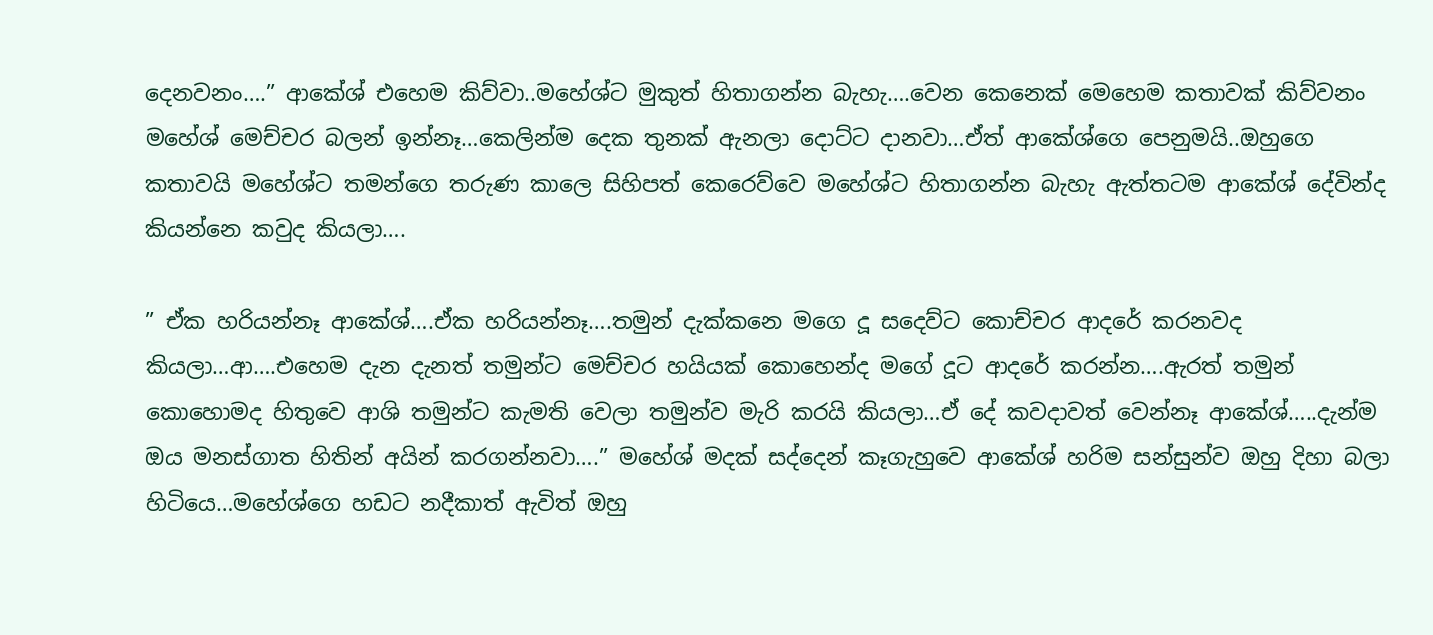දෙනවනං….” ආකේශ් එහෙම කිව්වා..මහේශ්ට මුකුත් හිතාගන්න බැහැ….වෙන කෙනෙක් මෙහෙම කතාවක් කිව්වනං මහේශ් මෙච්චර බලන් ඉන්නෑ…කෙලින්ම දෙක තුනක් ඇනලා දොට්ට දානවා…ඒත් ආකේශ්ගෙ පෙනුමයි..ඔහුගෙ කතාවයි මහේශ්ට තමන්ගෙ තරුණ කාලෙ සිහිපත් කෙරෙව්වෙ මහේශ්ට හිතාගන්න බැහැ ඇත්තටම ආකේශ් දේවින්ද කියන්නෙ කවුද කියලා….

” ඒක හරියන්නෑ ආකේශ්….ඒක හරියන්නෑ….තමුන් දැක්කනෙ මගෙ දූ සදෙව්ට කොච්චර ආදරේ කරනවද කියලා…ආ….එහෙම දැන දැනත් තමුන්ට මෙච්චර හයියක් කොහෙන්ද මගේ දූට ආදරේ කරන්න….ඇරත් තමුන් කොහොමද හිතුවෙ ආශි තමුන්ට කැමති වෙලා තමුන්ව මැරි කරයි කියලා…ඒ දේ කවදාවත් වෙන්නෑ ආකේශ්…..දැන්ම ඔය මනස්ගාත හිතින් අයින් කරගන්නවා….” මහේශ් මදක් සද්දෙන් කෑගැහුවෙ ආකේශ් හරිම සන්සුන්ව ඔහු දිහා බලා හිටියෙ…මහේශ්ගෙ හඩට නදීකාත් ඇවිත් ඔහු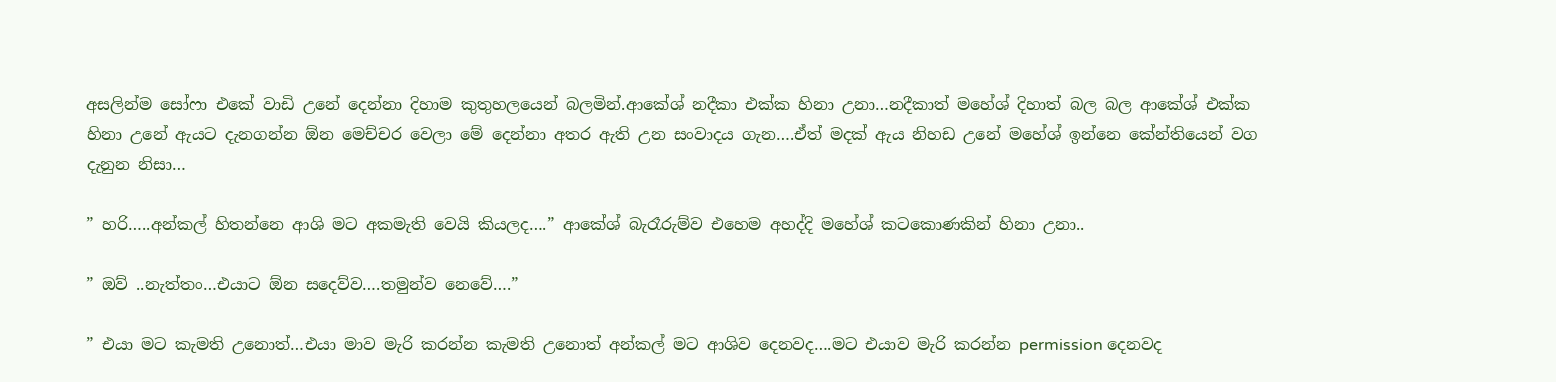අසලින්ම සෝෆා එකේ වාඩි උනේ දෙන්නා දිහාම කුතුහලයෙන් බලමින්.ආකේශ් නදීකා එක්ක හිනා උනා…නදීකාත් මහේශ් දිහාත් බල බල ආකේශ් එක්ක හිනා උනේ ඇයට දැනගන්න ඕන මෙච්චර වෙලා මේ දෙන්නා අතර ඇති උන සංවාදය ගැන….ඒත් මදක් ඇය නිහඩ උනේ මහේශ් ඉන්නෙ කේන්තියෙන් වග දැනුන නිසා…

” හරි…..අන්කල් හිතන්නෙ ආශි මට අකමැති වෙයි කියලද….” ආකේශ් බැරෑරුම්ව එහෙම අහද්දි මහේශ් කටකොණකින් හිනා උනා..

” ඔව් ..නැත්තං…එයාට ඕන සදෙව්ව….තමුන්ව නෙවේ….”

” එයා මට කැමති උනොත්…එයා මාව මැරි කරන්න කැමති උනොත් අන්කල් මට ආශිව දෙනවද….මට එයාව මැරි කරන්න permission දෙනවද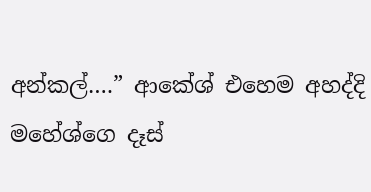අන්කල්….” ආකේශ් එහෙම අහද්දි මහේශ්ගෙ දෑස්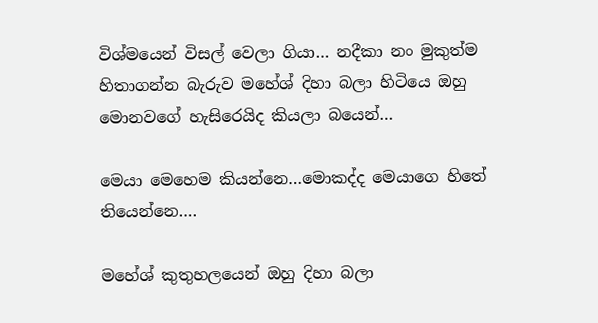විශ්මයෙන් විසල් වෙලා ගියා… නදීකා නං මුකුත්ම හිතාගන්න බැරුව මහේශ් දිහා බලා හිටියෙ ඔහු මොනවගේ හැසිරෙයිද කියලා බයෙන්…

මෙයා මෙහෙම කියන්නෙ…මොකද්ද මෙයාගෙ හිතේ තියෙන්නෙ….

මහේශ් කුතුහලයෙන් ඔහු දිහා බලා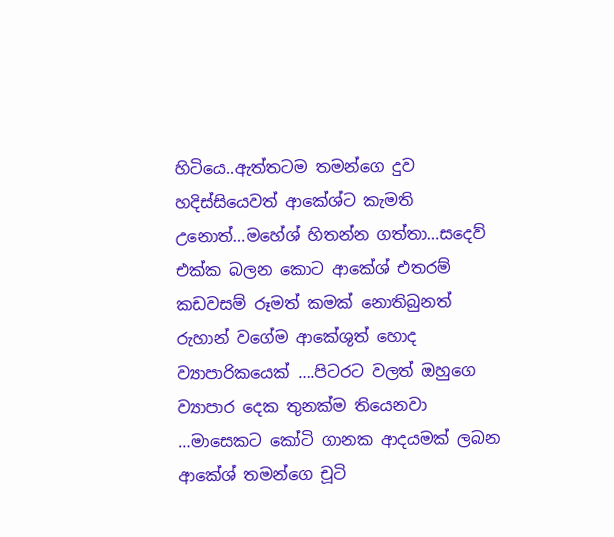හිටියෙ..ඇත්තටම තමන්ගෙ දුව හදිස්සියෙවත් ආකේශ්ට කැමති උනොත්…මහේශ් හිතන්න ගත්තා…සදෙව් එක්ක බලන කොට ආකේශ් එතරම් කඩවසම් රූමත් කමක් නොතිබුනත් රුහාන් වගේම ආකේශුත් හොද ව්‍යාපාරිකයෙක් ….පිටරට වලත් ඔහුගෙ ව්‍යාපාර දෙක තුනක්ම තියෙනවා …මාසෙකට කෝටි ගානක ආදයමක් ලබන ආකේශ් තමන්ගෙ චූටි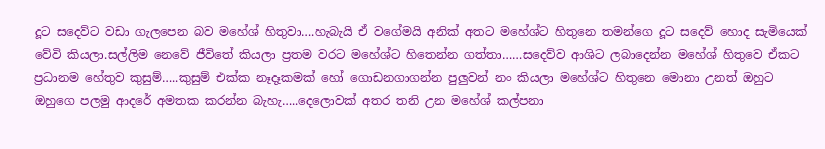දූට සදෙව්ට වඩා ගැලපෙන බව මහේශ් හිතුවා….හැබැයි ඒ වගේමයි අනික් අතට මහේශ්ට හිතුනෙ තමන්ගෙ දූට සදෙව් හොද සැමියෙක් වේවි කියලා.සල්ලිම නෙවේ ජීවිතේ කියලා ප්‍රතම වරට මහේශ්ට හිතෙන්න ගත්තා……සදෙව්ව ආශිට ලබාදෙන්න මහේශ් හිතුවෙ ඒකට ප්‍රධානම හේතුව කුසුම්…..කුසුම් එක්ක නෑදෑකමක් හෝ ගොඩනගාගන්න පුලුවන් නං කියලා මහේශ්ට හිතුනෙ මොනා උනත් ඔහුට ඔහුගෙ පලමු ආදරේ අමතක කරන්න බැහැ…..දෙලොවක් අතර තනි උන මහේශ් කල්පනා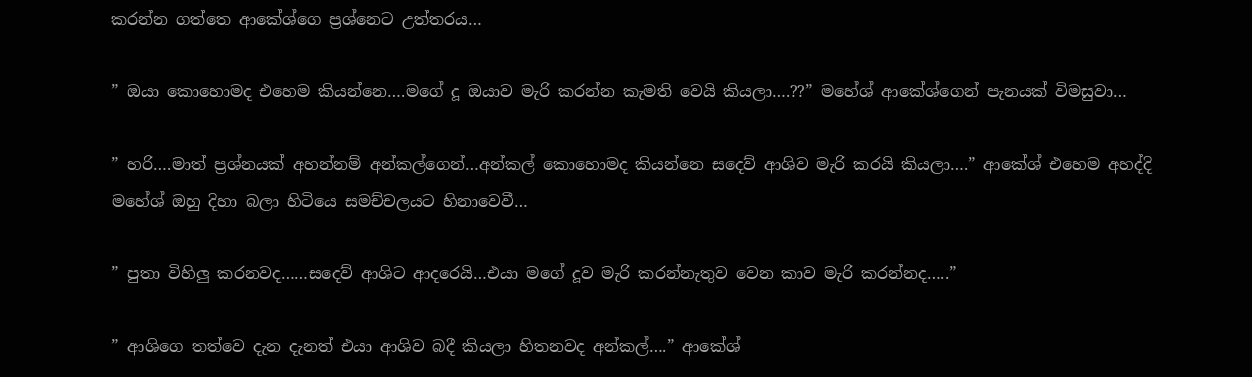කරන්න ගත්තෙ ආකේශ්ගෙ ප්‍රශ්නෙට උත්තරය…

” ඔයා කොහොමද එහෙම කියන්නෙ….මගේ දූ ඔයාව මැරි කරන්න කැමති වෙයි කියලා….??” මහේශ් ආකේශ්ගෙන් පැනයක් විමසුවා…

” හරි….මාත් ප්‍රශ්නයක් අහන්නම් අන්කල්ගෙන්…අන්කල් කොහොමද කියන්නෙ සදෙව් ආශිව මැරි කරයි කියලා….” ආකේශ් එහෙම අහද්දි මහේශ් ඔහු දිහා බලා හිටියෙ සමච්චලයට හිනාවෙවී…

” පුතා විහිලු කරනවද……සදෙව් ආශිට ආදරෙයි…එයා මගේ දූව මැරි කරන්නැතුව වෙන කාව මැරි කරන්නද…..”

” ආශිගෙ තත්වෙ දැන දැනත් එයා ආශිව බදී කියලා හිතනවද අන්කල්….” ආකේශ්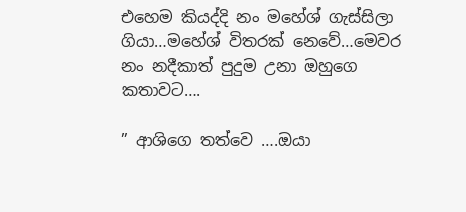එහෙම කියද්දි නං මහේශ් ගැස්සිලා ගියා…මහේශ් විතරක් නෙවේ…මෙවර නං නදීකාත් පුදුම උනා ඔහුගෙ කතාවට….

” ආශිගෙ තත්වෙ ….ඔයා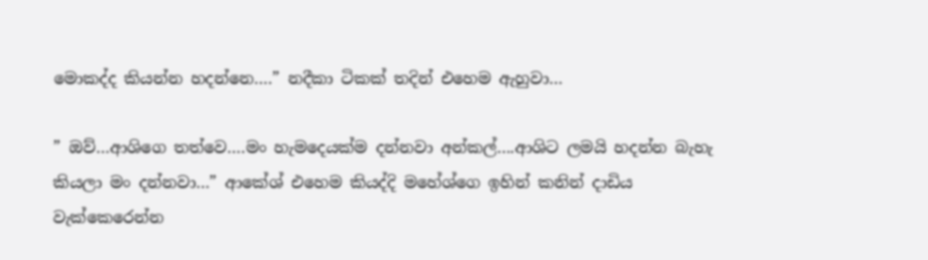මොකද්ද කියන්න හදන්නෙ….” නදීකා ටිකක් තදින් එහෙම ඇහුවා…

” ඔව්…ආශිගෙ තත්වෙ….මං හැමදෙයක්ම දන්නවා අන්කල්….ආශිට ලමයි හදන්න බැහැ කියලා මං දන්නවා…” ආකේශ් එහෙම කියද්දි මහේශ්ගෙ ඉහින් කනින් දාඩිය වැක්කෙරෙන්න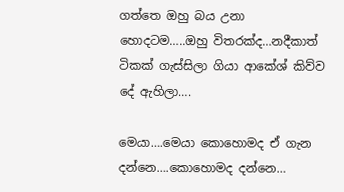ගත්තෙ ඔහු බය උනා හොදටම…..ඔහු විතරක්ද…නදීකාත් ටිකක් ගැස්සිලා ගියා ආකේශ් කිව්ව දේ ඇහිලා….

මෙයා….මෙයා කොහොමද ඒ ගැන දන්නෙ….කොහොමද දන්නෙ…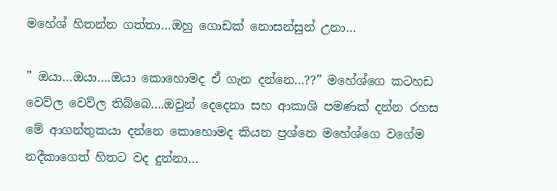මහේශ් හිතන්න ගත්තා…ඔහු ගොඩක් නොසන්සුන් උනා…

” ඔයා…ඔයා….ඔයා කොහොමද ඒ ගැන දන්නෙ…??” මහේශ්ගෙ කටහඩ වෙව්ල වෙව්ල තිබ්බෙ….ඔවුන් දෙදෙනා සහ ආකාශි පමණක් දන්න රහස මේ ආගන්තුකයා දන්නෙ කොහොමද කියන ප්‍රශ්නෙ මහේශ්ගෙ වගේම නදීකාගෙත් හිතට වද දුන්නා…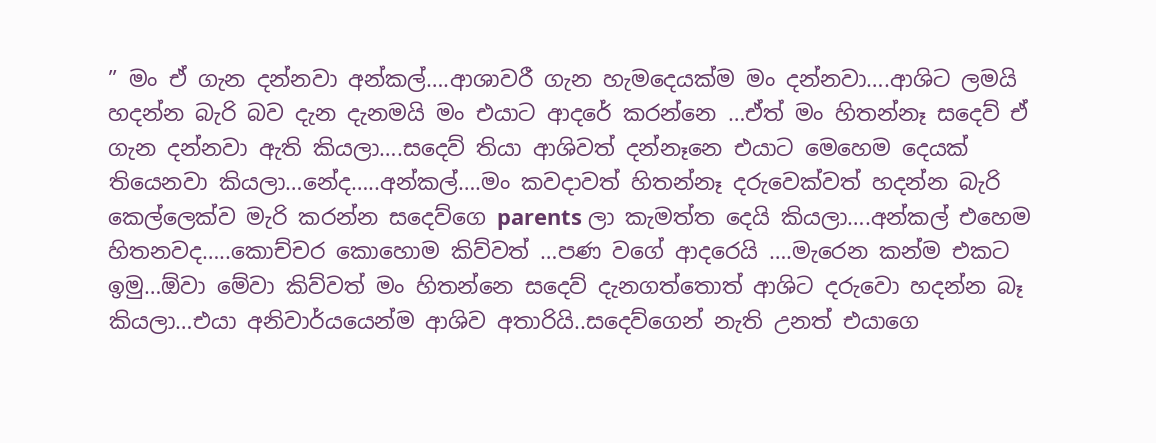” මං ඒ ගැන දන්නවා අන්කල්….ආශාවරී ගැන හැමදෙයක්ම මං දන්නවා….ආශිට ලමයි හදන්න බැරි බව දැන දැනමයි මං එයාට ආදරේ කරන්නෙ …ඒත් මං හිතන්නෑ සදෙව් ඒ ගැන දන්නවා ඇති කියලා….සදෙව් තියා ආශිවත් දන්නෑනෙ එයාට මෙහෙම දෙයක් තියෙනවා කියලා…නේද…..අන්කල්….මං කවදාවත් හිතන්නෑ දරුවෙක්වත් හදන්න බැරි කෙල්ලෙක්ව මැරි කරන්න සදෙව්ගෙ parents ලා කැමත්ත දෙයි කියලා….අන්කල් එහෙම හිතනවද…..කොච්චර කොහොම කිව්වත් …පණ වගේ ආදරෙයි ….මැරෙන කන්ම එකට ඉමු…ඕවා මේවා කිව්වත් මං හිතන්නෙ සදෙව් දැනගත්තොත් ආශිට දරුවො හදන්න බෑ කියලා…එයා අනිවාර්යයෙන්ම ආශිව අතාරියි..සදෙව්ගෙන් නැති උනත් එයාගෙ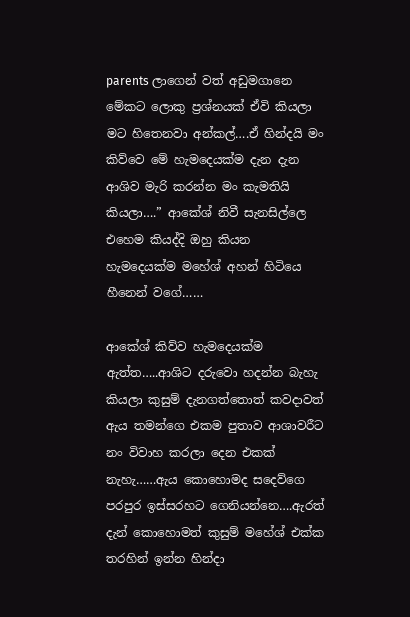parents ලාගෙන් වත් අඩුමගානෙ මේකට ලොකු ප්‍රශ්නයක් ඒවි කියලා මට හිතෙනවා අන්කල්….ඒ හින්දයි මං කිව්වෙ මේ හැමදෙයක්ම දැන දැන ආශිව මැරි කරන්න මං කැමතියි කියලා….” ආකේශ් නිවී සැනසිල්ලෙ එහෙම කියද්දි ඔහු කියන හැමදෙයක්ම මහේශ් අහන් හිටියෙ හීනෙන් වගේ……

ආකේශ් කිව්ව හැමදෙයක්ම ඇත්ත…..ආශිට දරුවො හදන්න බැහැ කියලා කුසුම් දැනගත්තොත් කවදාවත් ඇය තමන්ගෙ එකම පුතාව ආශාවරීට නං විවාහ කරලා දෙන එකක් නැහැ……ඇය කොහොමද සදෙව්ගෙ පරපුර ඉස්සරහට ගෙනියන්නෙ….ඇරත් දැන් කොහොමත් කුසුම් මහේශ් එක්ක තරහින් ඉන්න හින්දා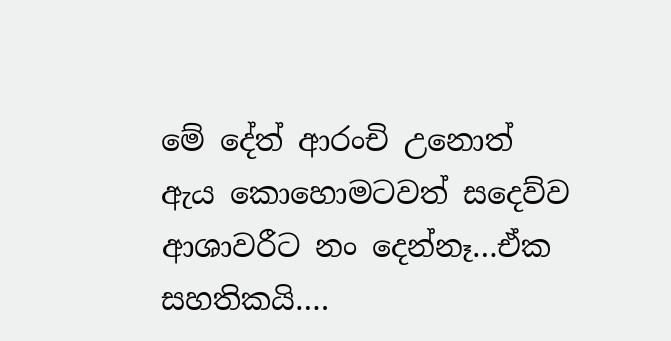මේ දේත් ආරංචි උනොත් ඇය කොහොමටවත් සදෙව්ව ආශාවරීට නං දෙන්නෑ…ඒක සහතිකයි….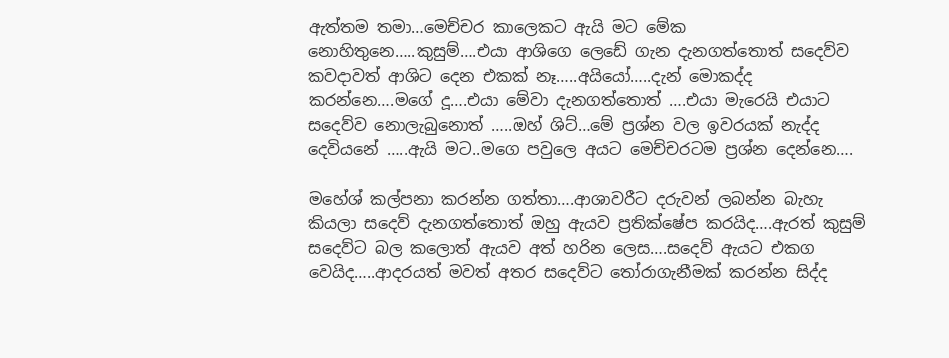ඇත්තම තමා…මෙච්චර කාලෙකට ඇයි මට මේක නොහිතුනෙ…..කුසුම්….එයා ආශිගෙ ලෙඩේ ගැන දැනගත්තොත් සදෙව්ව කවදාවත් ආශිට දෙන එකක් නෑ…..අයියෝ…..දැන් මොකද්ද කරන්නෙ….මගේ දූ….එයා මේවා දැනගත්තොත් ….එයා මැරෙයි එයාට සදෙව්ව නොලැබුනොත් …..ඔහ් ශිට්…මේ ප්‍රශ්න වල ඉවරයක් නැද්ද දෙවියනේ …..ඇයි මට..මගෙ පවුලෙ අයට මෙච්චරටම ප්‍රශ්න දෙන්නෙ….

මහේශ් කල්පනා කරන්න ගත්තා….ආශාවරීට දරුවන් ලබන්න බැහැ කියලා සදෙව් දැනගත්තොත් ඔහු ඇයව ප්‍රතික්ෂේප කරයිද….ඇරත් කුසුම් සදෙව්ට බල කලොත් ඇයව අත් හරින ලෙස….සදෙව් ඇයට එකග වෙයිද…..ආදරයත් මවත් අතර සදෙව්ට තෝරාගැනීමක් කරන්න සිද්ද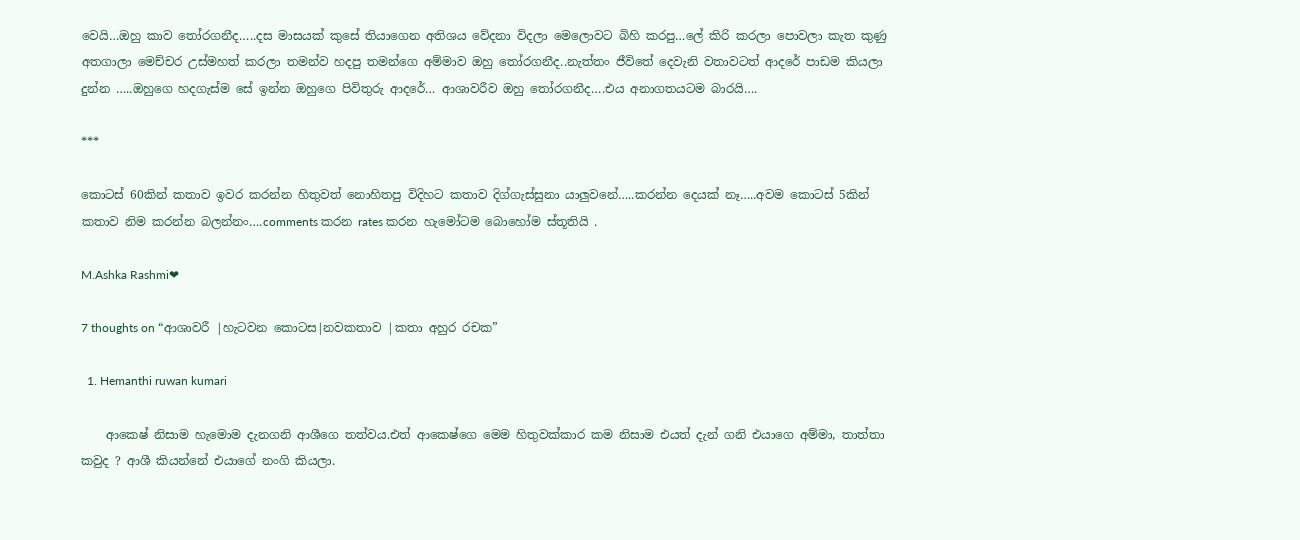වෙයි…ඔහු කාව තෝරගනීද…..දස මාසයක් කුසේ තියාගෙන අතිශය වේදනා විදලා මෙලොවට බිහි කරපු…ලේ කිරි කරලා පොවලා කැත කුණු අතගාලා මෙච්චර උස්මහත් කරලා තමන්ව හදපු තමන්ගෙ අම්මාව ඔහු තෝරගනීද..නැත්තං ජීවිතේ දෙවැනි වතාවටත් ආදරේ පාඩම කියලා දුන්න …..ඔහුගෙ හදගැස්ම සේ ඉන්න ඔහුගෙ පිවිතුරු ආදරේ… ආශාවරීව ඔහු තෝරගනීද….එය අනාගතයටම බාරයි….

***

කොටස් 60කින් කතාව ඉවර කරන්න හිතුවත් නොහිතපු විදිහට කතාව දිග්ගැස්සුනා යාලුවනේ…..කරන්න දෙයක් නෑ…..අවම කොටස් 5කින් කතාව නිම කරන්න බලන්නං….comments කරන rates කරන හැමෝටම බොහෝම ස්තූතියි .

M.Ashka Rashmi❤

7 thoughts on “ආශාවරී |හැටවන කොටස|නවකතාව |කතා අහුර රචක”

  1. Hemanthi ruwan kumari

    ආකෙෂ් නිසාම හැමොම දැනගනි ආශීගෙ තත්වය.එත් ආකෙෂ්ගෙ මෙම හිතුවක්කාර කම නිසාම එයත් දැන් ගනි එයාගෙ අම්මා, තාත්තා කවුද ? ආශී කියන්නේ එයාගේ නංගි කියලා.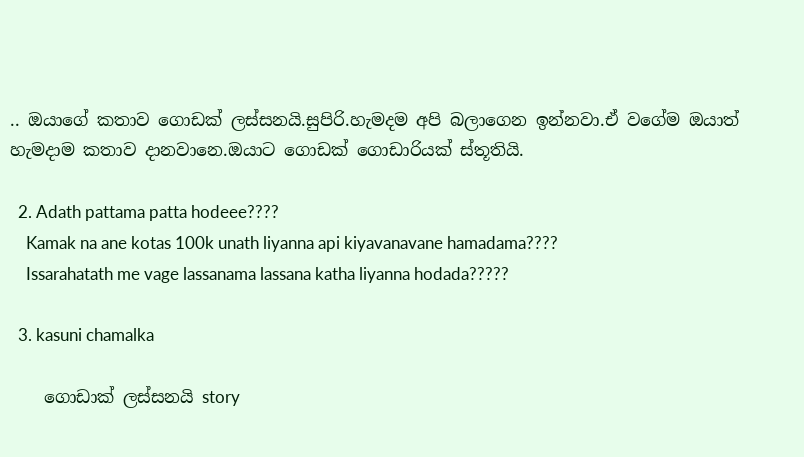.. ඔයාගේ කතාව ගොඩක් ලස්සනයි.සුපිරි.හැමදම අපි බලාගෙන ඉන්නවා.ඒ වගේම ඔයාත් හැමදාම කතාව දානවානෙ.ඔයාට ගොඩක් ගොඩාරියක් ස්තූතියි.

  2. Adath pattama patta hodeee????
    Kamak na ane kotas 100k unath liyanna api kiyavanavane hamadama????
    Issarahatath me vage lassanama lassana katha liyanna hodada?????

  3. kasuni chamalka

    ගොඩාක් ලස්සනයි story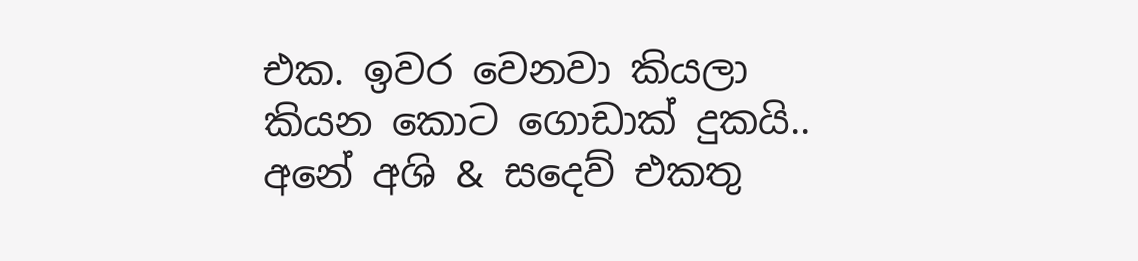එක. ඉවර වෙනවා කියලා කියන කොට ගොඩාක් දුකයි.. අනේ අශි & සදෙව් එකතු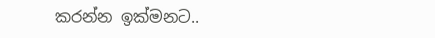කරන්න ඉක්මනට..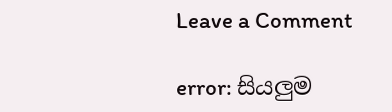Leave a Comment

error: සියලුම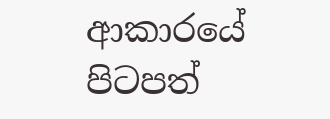ආකාරයේ පිටපත්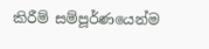කිරීම් සම්පූර්ණයෙන්ම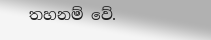තහනම් වේ.